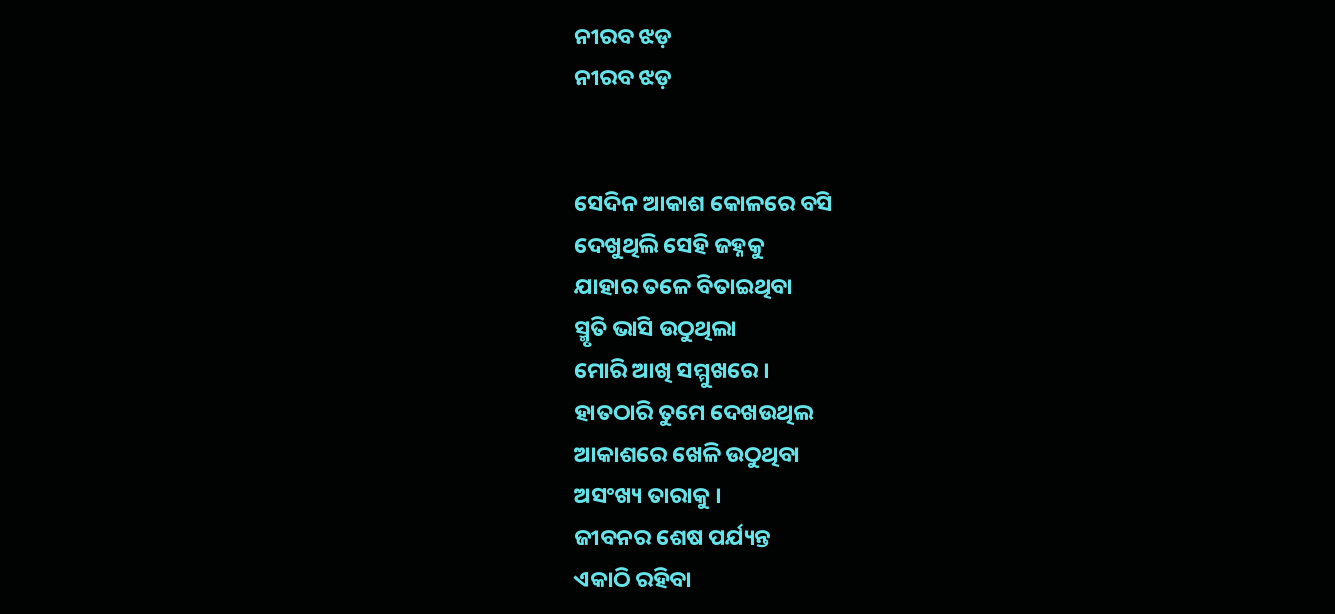ନୀରବ ଝଡ଼
ନୀରବ ଝଡ଼


ସେଦିନ ଆକାଶ କୋଳରେ ବସି
ଦେଖୁଥିଲି ସେହି ଜହ୍ନକୁ
ଯାହାର ତଳେ ବିତାଇଥିବା
ସ୍ମୃତି ଭାସି ଉଠୁଥିଲା
ମୋରି ଆଖି ସମ୍ମୁଖରେ ।
ହାତଠାରି ତୁମେ ଦେଖଉଥିଲ
ଆକାଶରେ ଖେଳି ଉଠୁଥିବା
ଅସଂଖ୍ୟ ତାରାକୁ ।
ଜୀବନର ଶେଷ ପର୍ଯ୍ୟନ୍ତ
ଏକାଠି ରହିବା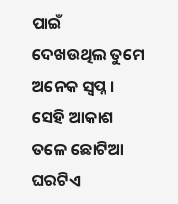ପାଇଁ
ଦେଖଉଥିଲ ତୁମେ
ଅନେକ ସ୍ୱପ୍ନ ।
ସେହି ଆକାଶ ତଳେ ଛୋଟିଆ
ଘରଟିଏ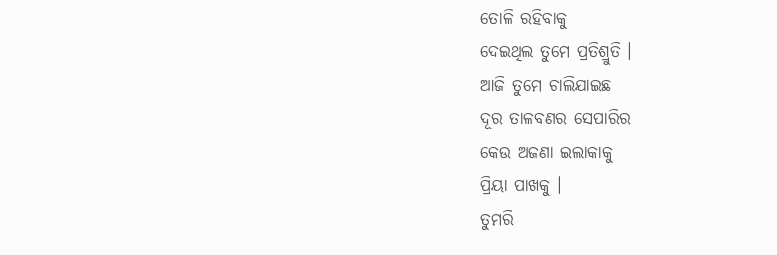ତୋଳି ରହିବାକୁ
ଦେଇଥିଲ ତୁମେ ପ୍ରତିଶ୍ରୁତି ।
ଆଜି ତୁମେ ଚାଲିଯାଇଛ
ଦୂର ତାଳବଣର ସେପାରିର
କେଉ ଅଜଣା ଇଲାକାକୁ
ପ୍ରିୟା ପାଖକୁ ।
ତୁମରି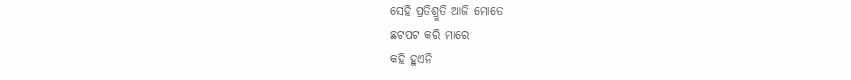ସେହି ପ୍ରତିଶ୍ରୁତି ଆଜି ମୋତେ
ଛଟପଟ କରି ମାରେ
କହି ହୁଏନି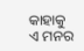କାହାକୁ
ଏ ମନର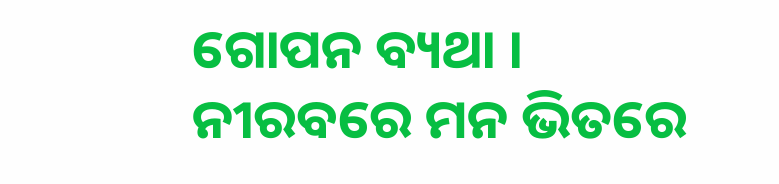ଗୋପନ ବ୍ୟଥା ।
ନୀରବରେ ମନ ଭିତରେ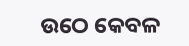ଉଠେ କେବଳ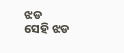ଝଡ
ସେହି ଝଡ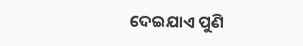ଦେଇଯାଏ ପୁଣି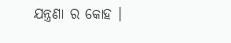ଯନ୍ତ୍ରଣା ର କୋହ ।